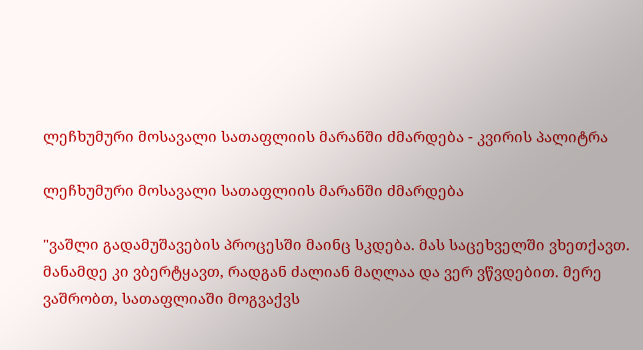ლეჩხუმური მოსავალი სათაფლიის მარანში ძმარდება - კვირის პალიტრა

ლეჩხუმური მოსავალი სათაფლიის მარანში ძმარდება

"ვაშლი გადამუშავების პროცესში მაინც სკდება. მას საცეხველში ვხეთქავთ. მანამდე კი ვბერტყავთ, რადგან ძალიან მაღლაა და ვერ ვწვდებით. მერე ვაშრობთ, სათაფლიაში მოგვაქვს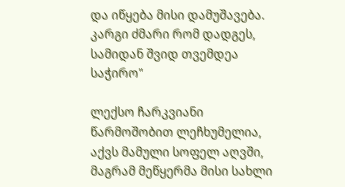და იწყება მისი დამუშავება. კარგი ძმარი რომ დადგეს, სამიდან შვიდ თვემდეა საჭირო"

ლექსო ჩარკვიანი წარმოშობით ლეჩხუმელია, აქვს მამული სოფელ აღვში, მაგრამ მეწყერმა მისი სახლი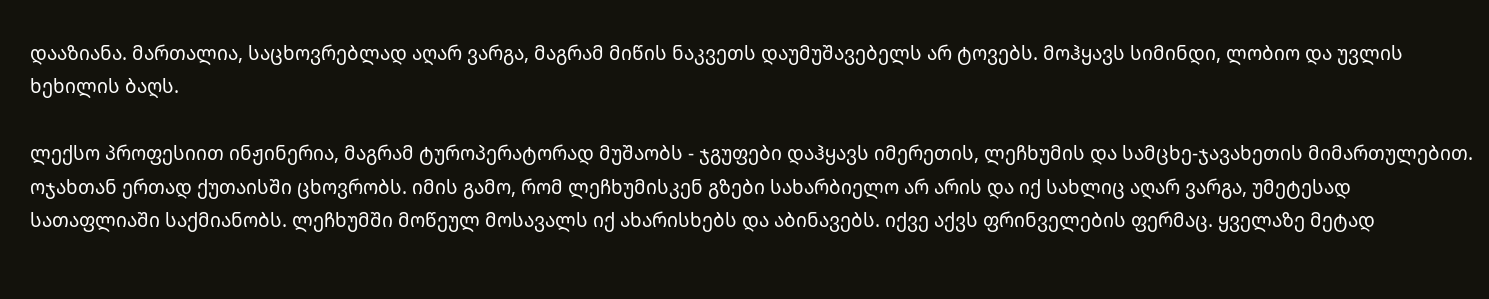დააზიანა. მართალია, საცხოვრებლად აღარ ვარგა, მაგრამ მიწის ნაკვეთს დაუმუშავებელს არ ტოვებს. მოჰყავს სიმინდი, ლობიო და უვლის ხეხილის ბაღს.

ლექსო პროფესიით ინჟინერია, მაგრამ ტუროპერატორად მუშაობს - ჯგუფები დაჰყავს იმერეთის, ლეჩხუმის და სამცხე-ჯავახეთის მიმართულებით. ოჯახთან ერთად ქუთაისში ცხოვრობს. იმის გამო, რომ ლეჩხუმისკენ გზები სახარბიელო არ არის და იქ სახლიც აღარ ვარგა, უმეტესად სათაფლიაში საქმიანობს. ლეჩხუმში მოწეულ მოსავალს იქ ახარისხებს და აბინავებს. იქვე აქვს ფრინველების ფერმაც. ყველაზე მეტად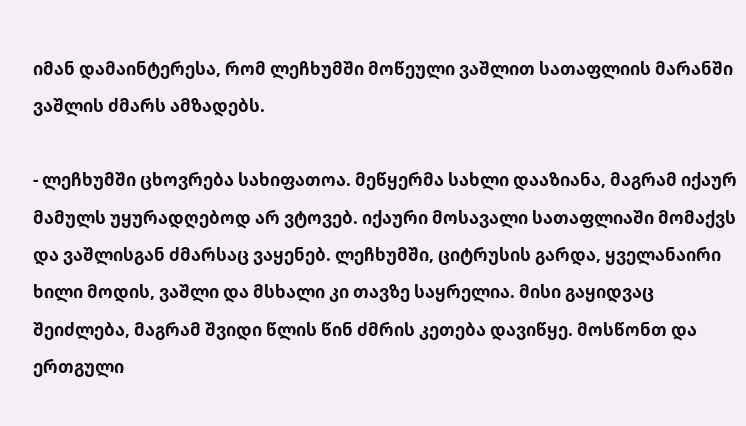იმან დამაინტერესა, რომ ლეჩხუმში მოწეული ვაშლით სათაფლიის მარანში ვაშლის ძმარს ამზადებს.

- ლეჩხუმში ცხოვრება სახიფათოა. მეწყერმა სახლი დააზიანა, მაგრამ იქაურ მამულს უყურადღებოდ არ ვტოვებ. იქაური მოსავალი სათაფლიაში მომაქვს და ვაშლისგან ძმარსაც ვაყენებ. ლეჩხუმში, ციტრუსის გარდა, ყველანაირი ხილი მოდის, ვაშლი და მსხალი კი თავზე საყრელია. მისი გაყიდვაც შეიძლება, მაგრამ შვიდი წლის წინ ძმრის კეთება დავიწყე. მოსწონთ და ერთგული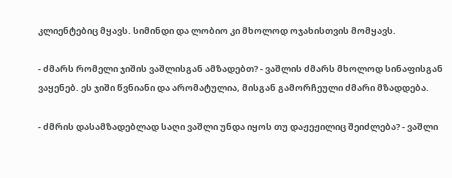კლიენტებიც მყავს. სიმინდი და ლობიო კი მხოლოდ ოჯახისთვის მომყავს.

- ძმარს რომელი ჯიშის ვაშლისგან ამზადებთ? - ვაშლის ძმარს მხოლოდ სინაფისგან ვაყენებ. ეს ჯიში წვნიანი და არომატულია, მისგან გამორჩეული ძმარი მზადდება.

- ძმრის დასამზადებლად საღი ვაშლი უნდა იყოს თუ დაჟეჟილიც შეიძლება? - ვაშლი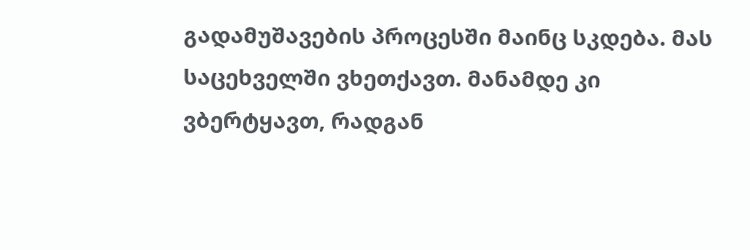გადამუშავების პროცესში მაინც სკდება. მას საცეხველში ვხეთქავთ. მანამდე კი ვბერტყავთ, რადგან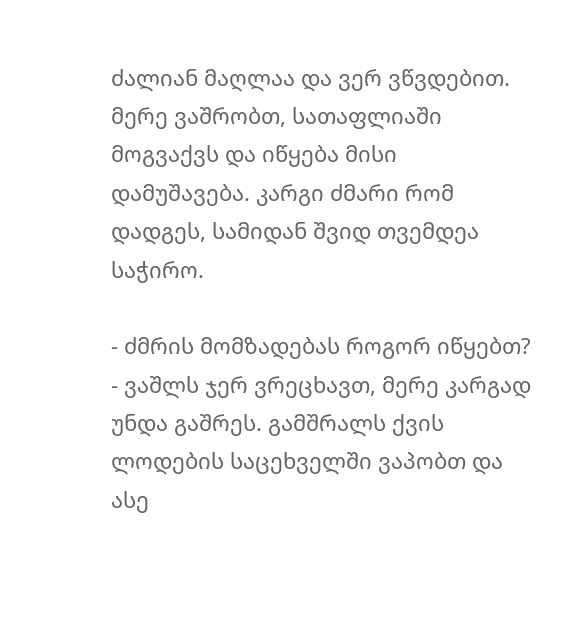ძალიან მაღლაა და ვერ ვწვდებით. მერე ვაშრობთ, სათაფლიაში მოგვაქვს და იწყება მისი დამუშავება. კარგი ძმარი რომ დადგეს, სამიდან შვიდ თვემდეა საჭირო.

- ძმრის მომზადებას როგორ იწყებთ? - ვაშლს ჯერ ვრეცხავთ, მერე კარგად უნდა გაშრეს. გამშრალს ქვის ლოდების საცეხველში ვაპობთ და ასე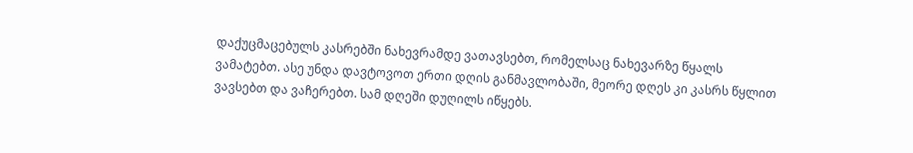დაქუცმაცებულს კასრებში ნახევრამდე ვათავსებთ, რომელსაც ნახევარზე წყალს ვამატებთ. ასე უნდა დავტოვოთ ერთი დღის განმავლობაში, მეორე დღეს კი კასრს წყლით ვავსებთ და ვაჩერებთ. სამ დღეში დუღილს იწყებს.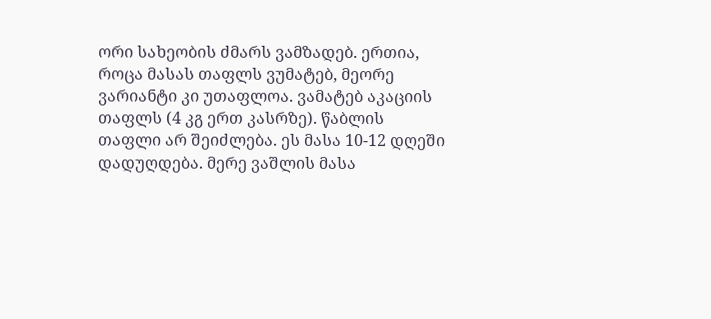ორი სახეობის ძმარს ვამზადებ. ერთია, როცა მასას თაფლს ვუმატებ, მეორე ვარიანტი კი უთაფლოა. ვამატებ აკაციის თაფლს (4 კგ ერთ კასრზე). წაბლის თაფლი არ შეიძლება. ეს მასა 10-12 დღეში დადუღდება. მერე ვაშლის მასა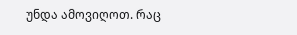უნდა ამოვიღოთ. რაც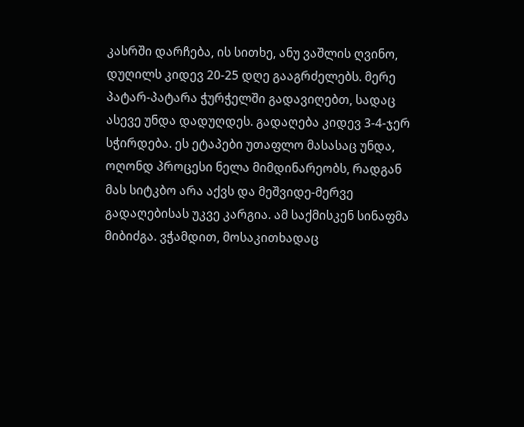კასრში დარჩება, ის სითხე, ანუ ვაშლის ღვინო, დუღილს კიდევ 20-25 დღე გააგრძელებს. მერე პატარ-პატარა ჭურჭელში გადავიღებთ, სადაც ასევე უნდა დადუღდეს. გადაღება კიდევ 3-4-ჯერ სჭირდება. ეს ეტაპები უთაფლო მასასაც უნდა, ოღონდ პროცესი ნელა მიმდინარეობს, რადგან მას სიტკბო არა აქვს და მეშვიდე-მერვე გადაღებისას უკვე კარგია. ამ საქმისკენ სინაფმა მიბიძგა. ვჭამდით, მოსაკითხადაც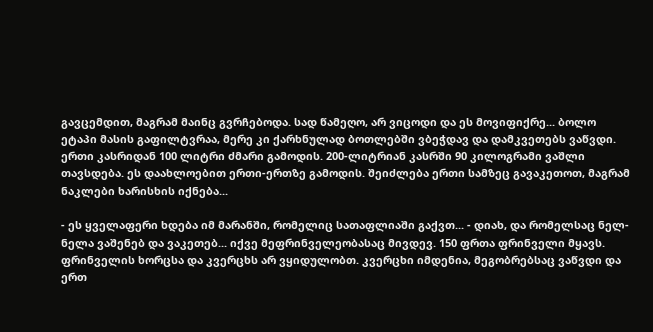გავცემდით, მაგრამ მაინც გვრჩებოდა. სად წამეღო, არ ვიცოდი და ეს მოვიფიქრე... ბოლო ეტაპი მასის გაფილტვრაა, მერე კი ქარხნულად ბოთლებში ვბეჭდავ და დამკვეთებს ვაწვდი. ერთი კასრიდან 100 ლიტრი ძმარი გამოდის. 200-ლიტრიან კასრში 90 კილოგრამი ვაშლი თავსდება. ეს დაახლოებით ერთი-ერთზე გამოდის. შეიძლება ერთი სამზეც გავაკეთოთ, მაგრამ ნაკლები ხარისხის იქნება...

- ეს ყველაფერი ხდება იმ მარანში, რომელიც სათაფლიაში გაქვთ... - დიახ, და რომელსაც ნელ-ნელა ვაშენებ და ვაკეთებ... იქვე მეფრინველეობასაც მივდევ. 150 ფრთა ფრინველი მყავს. ფრინველის ხორცსა და კვერცხს არ ვყიდულობთ. კვერცხი იმდენია, მეგობრებსაც ვაწვდი და ერთ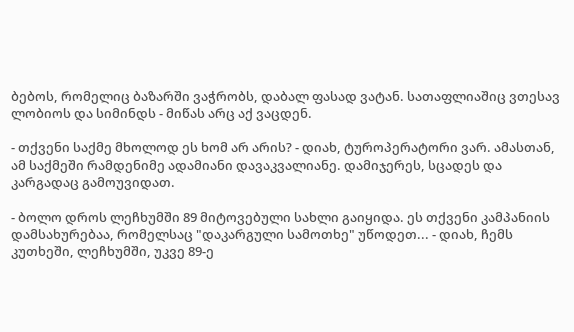ბებოს, რომელიც ბაზარში ვაჭრობს, დაბალ ფასად ვატან. სათაფლიაშიც ვთესავ ლობიოს და სიმინდს - მიწას არც აქ ვაცდენ.

- თქვენი საქმე მხოლოდ ეს ხომ არ არის? - დიახ, ტუროპერატორი ვარ. ამასთან, ამ საქმეში რამდენიმე ადამიანი დავაკვალიანე. დამიჯერეს, სცადეს და კარგადაც გამოუვიდათ.

- ბოლო დროს ლეჩხუმში 89 მიტოვებული სახლი გაიყიდა. ეს თქვენი კამპანიის დამსახურებაა, რომელსაც "დაკარგული სამოთხე" უწოდეთ... - დიახ, ჩემს კუთხეში, ლეჩხუმში, უკვე 89-ე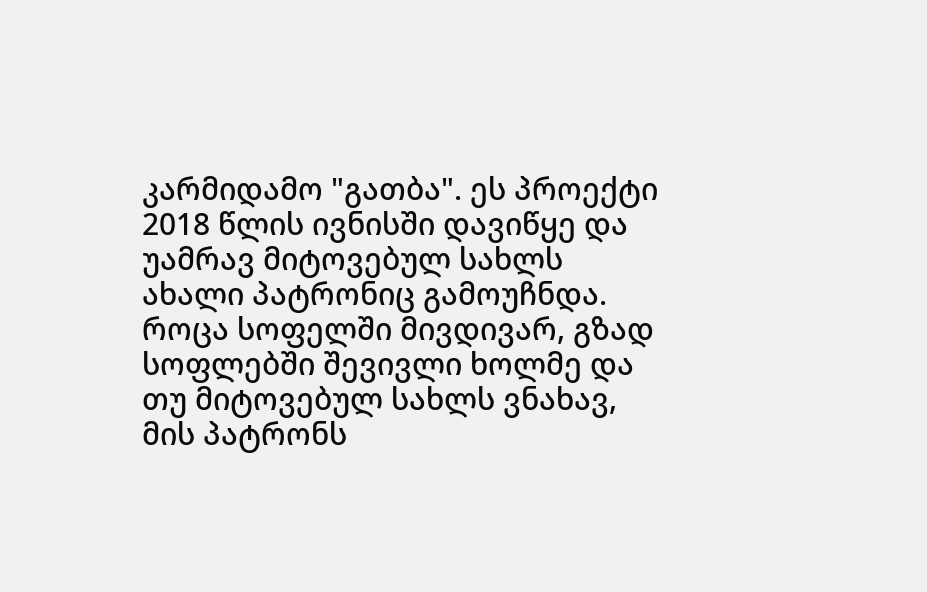კარმიდამო "გათბა". ეს პროექტი 2018 წლის ივნისში დავიწყე და უამრავ მიტოვებულ სახლს ახალი პატრონიც გამოუჩნდა. როცა სოფელში მივდივარ, გზად სოფლებში შევივლი ხოლმე და თუ მიტოვებულ სახლს ვნახავ, მის პატრონს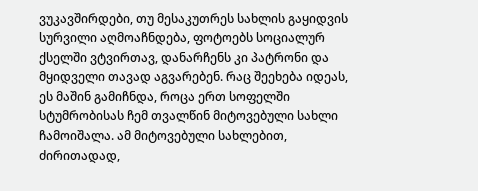ვუკავშირდები, თუ მესაკუთრეს სახლის გაყიდვის სურვილი აღმოაჩნდება, ფოტოებს სოციალურ ქსელში ვტვირთავ, დანარჩენს კი პატრონი და მყიდველი თავად აგვარებენ. რაც შეეხება იდეას, ეს მაშინ გამიჩნდა, როცა ერთ სოფელში სტუმრობისას ჩემ თვალწინ მიტოვებული სახლი ჩამოიშალა. ამ მიტოვებული სახლებით, ძირითადად,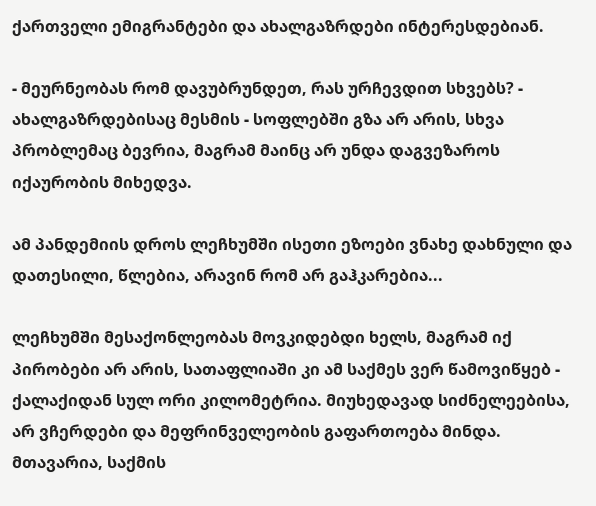ქართველი ემიგრანტები და ახალგაზრდები ინტერესდებიან.

- მეურნეობას რომ დავუბრუნდეთ, რას ურჩევდით სხვებს? - ახალგაზრდებისაც მესმის - სოფლებში გზა არ არის, სხვა პრობლემაც ბევრია, მაგრამ მაინც არ უნდა დაგვეზაროს იქაურობის მიხედვა.

ამ პანდემიის დროს ლეჩხუმში ისეთი ეზოები ვნახე დახნული და დათესილი, წლებია, არავინ რომ არ გაჰკარებია...

ლეჩხუმში მესაქონლეობას მოვკიდებდი ხელს, მაგრამ იქ პირობები არ არის, სათაფლიაში კი ამ საქმეს ვერ წამოვიწყებ - ქალაქიდან სულ ორი კილომეტრია. მიუხედავად სიძნელეებისა, არ ვჩერდები და მეფრინველეობის გაფართოება მინდა. მთავარია, საქმის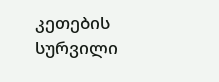კეთების სურვილი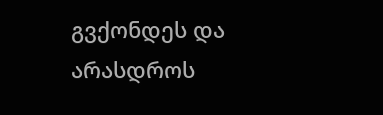გვქონდეს და არასდროს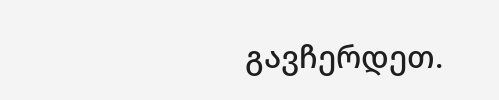გავჩერდეთ.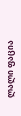ლალი ფაცია